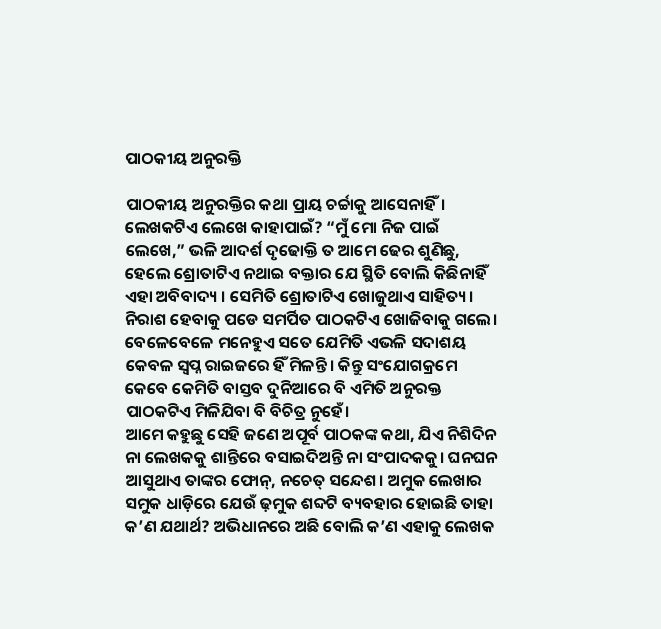ପାଠକୀୟ ଅନୁରକ୍ତି

ପାଠକୀୟ ଅନୁରକ୍ତିର କଥା ପ୍ରାୟ ଚର୍ଚ୍ଚାକୁ ଆସେନାହିଁ। ଲେଖକଟିଏ ଲେଖେ କାହାପାଇଁ? “ମୁଁ ମୋ ନିଜ ପାଇଁ ଲେଖେ,” ଭଳି ଆଦର୍ଶ ଦୃଢୋକ୍ତି ତ ଆମେ ଢେର ଶୁଣିଛୁ, ହେଲେ ଶ୍ରୋତାଟିଏ ନଥାଇ ବକ୍ତାର ଯେ ସ୍ଥିତି ବୋଲି କିଛିନାହିଁ ଏହା ଅବିବାଦ୍ୟ । ସେମିତି ଶ୍ରୋତାଟିଏ ଖୋଜୁଥାଏ ସାହିତ୍ୟ।
ନିରାଶ ହେବାକୁ ପଡେ ସମର୍ପିତ ପାଠକଟିଏ ଖୋଜିବାକୁ ଗଲେ। ବେଳେବେଳେ ମନେହୁଏ ସତେ ଯେମିତି ଏଭଳି ସଦାଶୟ କେବଳ ସ୍ବପ୍ନ ରାଇଜରେ ହିଁ ମିଳନ୍ତି। କିନ୍ତୁ ସଂଯୋଗକ୍ରମେ କେବେ କେମିତି ବାସ୍ତବ ଦୁନିଆରେ ବି ଏମିତି ଅନୁରକ୍ତ ପାଠକଟିଏ ମିଳିଯିବା ବି ବିଚିତ୍ର ନୁହେଁ।
ଆମେ କହୁଛୁ ସେହି ଜଣେ ଅପୂର୍ବ ପାଠକଙ୍କ କଥା, ଯିଏ ନିଶିଦିନ ନା ଲେଖକକୁ ଶାନ୍ତିରେ ବସାଇଦିଅନ୍ତି ନା ସଂପାଦକକୁ। ଘନଘନ ଆସୁଥାଏ ତାଙ୍କର ଫୋନ୍, ନଚେତ୍ ସନ୍ଦେଶ। ଅମୁକ ଲେଖାର ସମୁକ ଧାଡ଼ିରେ ଯେଉଁ ଢ଼ମୁକ ଶବ୍ଦଟି ବ୍ୟବହାର ହୋଇଛି ତାହା କ’ଣ ଯଥାର୍ଥ? ଅଭିଧାନରେ ଅଛି ବୋଲି କ’ଣ ଏହାକୁ ଲେଖକ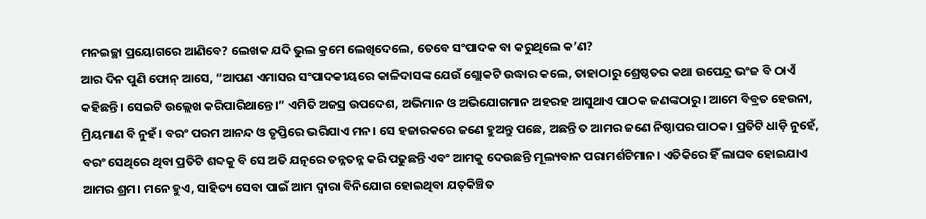ମନଇଚ୍ଛା ପ୍ରୟୋଗରେ ଆଣିବେ? ଲେଖକ ଯଦି ଭୁଲ କ୍ରମେ ଲେଖିଦେଲେ, ତେବେ ସଂପାଦକ ବା କରୁଥିଲେ କ’ଣ?
ଆର ଦିନ ପୁଣି ଫୋନ୍ ଆସେ, “ଆପଣ ଏମାସର ସଂପାଦକୀୟରେ କାଳିଦାସଙ୍କ ଯେଉଁ ଶ୍ଲୋକଟି ଉଦ୍ଧାର କଲେ, ତାହାଠାରୁ ଶ୍ରେଷ୍ଠତର କଥା ଉପେନ୍ଦ୍ର ଭଂଜ ବି ଠାଏଁ କହିଛନ୍ତି। ସେଇଟି ଉଲ୍ଲେଖ କରିପାରିଥାନ୍ତେ।” ଏମିତି ଅଜସ୍ର ଉପଦେଶ, ଅଭିମାନ ଓ ଅଭିଯୋଗମାନ ଅହରହ ଆସୁଥାଏ ପାଠକ ଜଣଙ୍କଠାରୁ। ଆମେ ବିବ୍ରତ ହେଉନା, ମ୍ରିୟମାଣ ବି ନୁହଁ। ବରଂ ପରମ ଆନନ୍ଦ ଓ ତୃପ୍ତିରେ ଭରିଯାଏ ମନ। ସେ ହଜାରକରେ ଜଣେ ହୁଅନ୍ତୁ ପଛେ, ଅଛନ୍ତି ତ ଆମର ଜଣେ ନିଷ୍ଠାପର ପାଠକ। ପ୍ରତିଟି ଧାଡ଼ି ନୁହେଁ, ବରଂ ସେଥିରେ ଥିବା ପ୍ରତିଟି ଶବ୍ଦକୁ ବି ସେ ଅତି ଯତ୍ନରେ ତନ୍ନତନ୍ନ କରି ପଢୁଛନ୍ତି ଏବଂ ଆମକୁ ଦେଉଛନ୍ତି ମୂଲ୍ୟବାନ ପରାମର୍ଶଟିମାନ। ଏତିକିରେ ହିଁ ଲାଘବ ହୋଇଯାଏ ଆମର ଶ୍ରମ। ମନେ ହୁଏ, ସାହିତ୍ୟ ସେବା ପାଇଁ ଆମ ଦ୍ବାରା ବିନିଯୋଗ ହୋଇଥିବା ଯତ୍‌କିଞ୍ଚିତ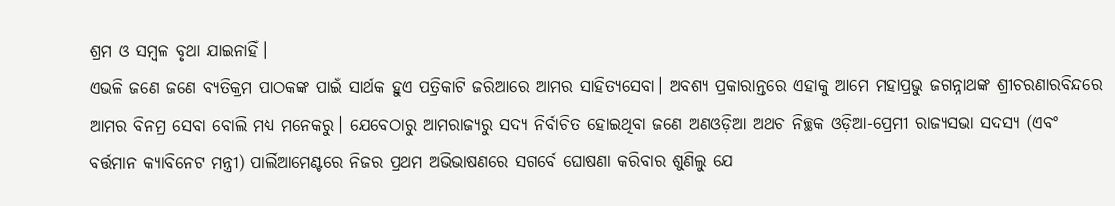ଶ୍ରମ ଓ ସମ୍ବଳ ବୃଥା ଯାଇନାହିଁ।
ଏଭଳି ଜଣେ ଜଣେ ବ୍ୟତିକ୍ରମ ପାଠକଙ୍କ ପାଇଁ ସାର୍ଥକ ହୁଏ ପତ୍ରିକାଟି ଜରିଆରେ ଆମର ସାହିତ୍ୟସେବା। ଅବଶ୍ୟ ପ୍ରକାରାନ୍ତରେ ଏହାକୁ ଆମେ ମହାପ୍ରଭୁ ଜଗନ୍ନାଥଙ୍କ ଶ୍ରୀଚରଣାରବିନ୍ଦରେ ଆମର ବିନମ୍ର ସେବା ବୋଲି ମଧ୍ୟ ମନେକରୁ। ଯେବେଠାରୁ ଆମରାଜ୍ୟରୁ ସଦ୍ୟ ନିର୍ବାଚିତ ହୋଇଥିବା ଜଣେ ଅଣଓଡ଼ିଆ ଅଥଚ ନିଚ୍ଛକ ଓଡ଼ିଆ-ପ୍ରେମୀ ରାଜ୍ୟସଭା ସଦସ୍ୟ (ଏବଂ ବର୍ତ୍ତମାନ କ୍ୟାବିନେଟ ମନ୍ତ୍ରୀ) ପାର୍ଲିଆମେଣ୍ଟରେ ନିଜର ପ୍ରଥମ ଅଭିଭାଷଣରେ ସଗର୍ବେ ଘୋଷଣା କରିବାର ଶୁଣିଲୁ ଯେ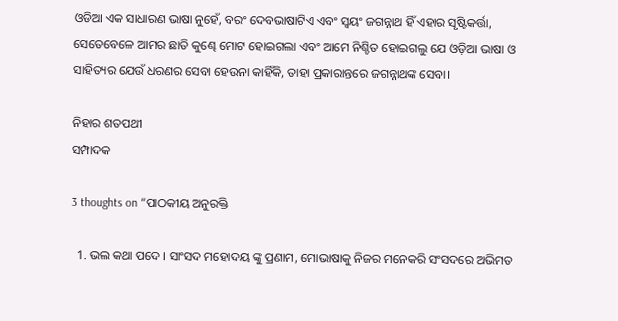ଓଡିଆ ଏକ ସାଧାରଣ ଭାଷା ନୁହେଁ, ବରଂ ଦେବଭାଷାଟିଏ ଏବଂ ସ୍ବୟଂ ଜଗନ୍ନାଥ ହିଁ ଏହାର ସୃଷ୍ଟିକର୍ତ୍ତା, ସେତେବେଳେ ଆମର ଛାତି କୁଣ୍ଢେ ମୋଟ ହୋଇଗଲା ଏବଂ ଆମେ ନିଶ୍ଚିତ ହୋଇଗଲୁ ଯେ ଓଡ଼ିଆ ଭାଷା ଓ ସାହିତ୍ୟର ଯେଉଁ ଧରଣର ସେବା ହେଉନା କାହିଁକି, ତାହା ପ୍ରକାରାନ୍ତରେ ଜଗନ୍ନାଥଙ୍କ ସେବା।

ନିହାର ଶତପଥୀ
ସମ୍ପାଦକ

3 thoughts on “ପାଠକୀୟ ଅନୁରକ୍ତି

  1. ଭଲ କଥା ପଦେ । ସାଂସଦ ମହୋଦୟ ଙ୍କୁ ପ୍ରଣାମ, ମୋଭାଷାକୁ ନିଜର ମନେକରି ସଂସଦରେ ଅଭିମତ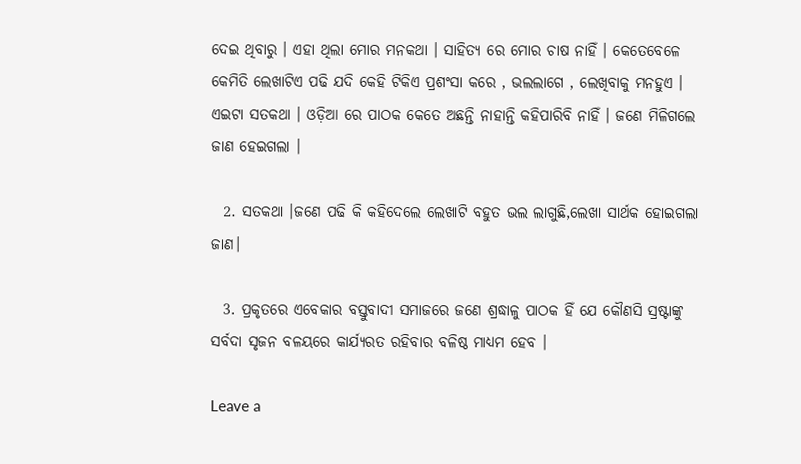ଦେଇ ଥିବାରୁ । ଏହା ଥିଲା ମୋର ମନକଥା । ସାହିତ୍ୟ ରେ ମୋର ଚାଷ ନାହିଁ । କେତେବେଳେ କେମିତି ଲେଖାଟିଏ ପଢି ଯଦି କେହି ଟିକିଏ ପ୍ରଶଂସା କରେ , ଭଲଲାଗେ , ଲେଖିବାକୁ ମନହୁଏ । ଏଇଟା ସତକଥା । ଓଡ଼ିଆ ରେ ପାଠକ କେତେ ଅଛନ୍ତି ନାହାନ୍ତି କହିପାରିବି ନାହିଁ । ଜଣେ ମିଳିଗଲେ ଜାଣ ହେଇଗଲା ।

  2. ସତକଥା ।ଜଣେ ପଢି କି କହିଦେଲେ ଲେଖାଟି ବହୁତ ଭଲ ଲାଗୁଛି,ଲେଖା ସାର୍ଥକ ହୋଇଗଲା ଜାଣ।

  3. ପ୍ରକୃତରେ ଏବେକାର ବସ୍ତୁବାଦୀ ସମାଜରେ ଜଣେ ଶ୍ରଦ୍ଧାଳୁ ପାଠକ ହିଁ ଯେ କୌଣସି ସ୍ରଷ୍ଟାଙ୍କୁ ସର୍ବଦା ସୃଜନ ବଳୟରେ କାର୍ଯ୍ୟରତ ରହିବାର ବଳିଷ୍ଠ ମାଧ୍ୟମ ହେବ ।

Leave a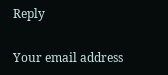Reply

Your email address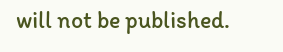will not be published.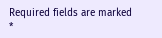Required fields are marked *